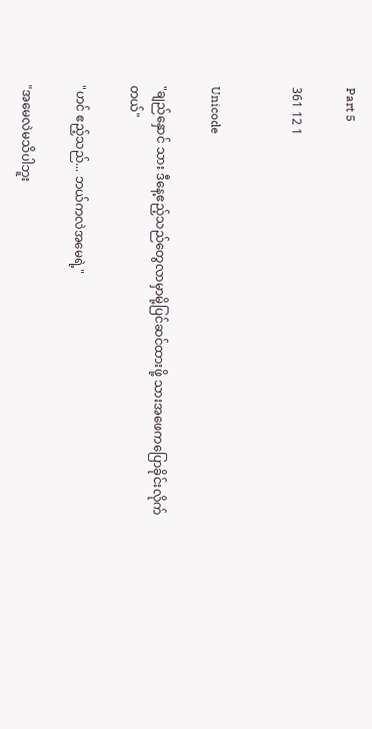Part 5

361 12 1


Unicode

"ချည်နှောင် သား ဒီနေ့ဧည့်သည်တွေလာမှာမို့ပြင်ဆင်ထားဖို့ သားအဖေကပြောခိုင်းလိုက်တယ်"

"ဟင် ဧည့်သည်... ဘယ်ကလဲအမေရဲ့"

"အမေလဲမသိပါဘူး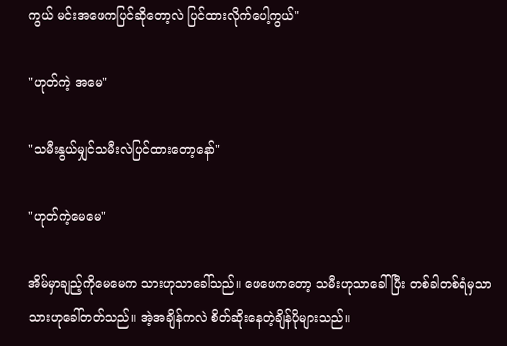ကွယ် မင်းအဖေကပြင်ဆိုတော့လဲ ပြင်ထားလိုက်ပေါ့ကွယ်"

"ဟုတ်ကဲ့ အမေ"

"သမီးနွယ်မျှင်သမီးလဲပြင်ထားတော့နော်"

"ဟုတ်ကဲ့မေမေ"

အိမ်မှာချည့်ကိုမေမေက သားဟုသာခေါ်သည်။ ဖေဖေကတော့ သမီးဟုသာခေါ်ပြီး တစ်ခါတစ်ရံမှသာ သားဟုခေါ်တတ်သည်။ အဲ့အချိန်ကလဲ စိတ်ဆိုးနေတဲ့ချိန်ပိုများသည်။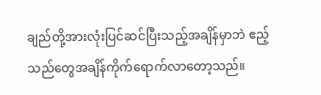ချည်တို့အားလုံးပြင်ဆင်ပြီးသည့်အချိန်မှာဘဲ ဧည့်သည်တွေအချိန်ကိုက်ရောက်လာတော့သည်။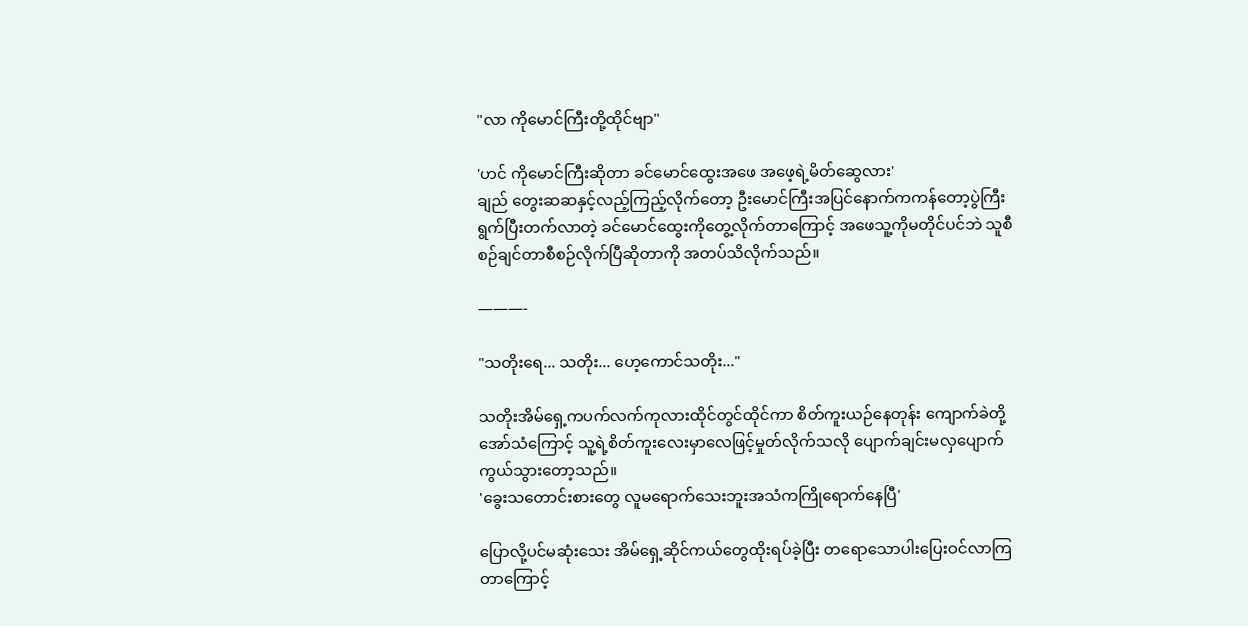"လာ ကိုမောင်ကြီးတို့ထိုင်ဗျာ"

'ဟင် ကိုမောင်ကြီးဆိုတာ ခင်မောင်ထွေးအဖေ အဖေ့ရဲ့မိတ်ဆွေလား'
ချည် တွေးဆဆနှင့်လည့်ကြည့်လိုက်တော့ ဦးမောင်ကြီးအပြင်နောက်ကကန်တော့ပွဲကြီးရွက်ပြီးတက်လာတဲ့ ခင်မောင်ထွေးကိုတွေ့လိုက်တာကြောင့် အဖေသူ့ကိုမတိုင်ပင်ဘဲ သူစီစဉ်ချင်တာစီစဉ်လိုက်ပြီဆိုတာကို အတပ်သိလိုက်သည်။

———-

"သတိုးရေ... သတိုး... ဟေ့ကောင်သတိုး..."

သတိုးအိမ်ရှေ့ကပက်လက်ကုလားထိုင်တွင်ထိုင်ကာ စိတ်ကူးယဉ်နေတုန်း ကျောက်ခဲတို့အော်သံကြောင့် သူ့ရဲ့စိတ်ကူးလေးမှာလေဖြင့်မှုတ်လိုက်သလို ပျောက်ချင်းမလှပျောက်ကွယ်သွားတော့သည်။
'ခွေးသတောင်းစားတွေ လူမရောက်သေးဘူးအသံကကြိုရောက်နေပြီ'

ပြောလို့ပင်မဆုံးသေး အိမ်ရှေ့ဆိုင်ကယ်တွေထိုးရပ်ခဲ့ပြီး တရောသောပါးပြေးဝင်လာကြတာကြောင့်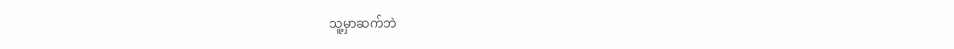သူ့မှာဆက်ဘဲ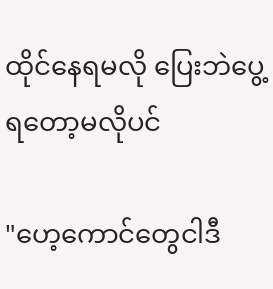ထိုင်နေရမလို ပြေးဘဲပွေ့ရတော့မလိုပင်

"ဟေ့ကောင်တွေငါဒီ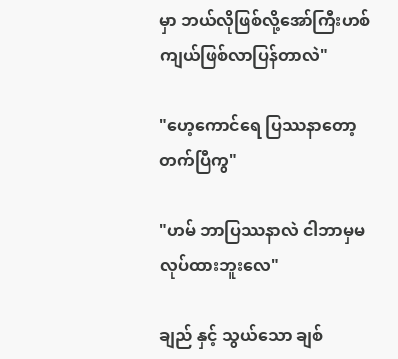မှာ ဘယ်လိုဖြစ်လို့အော်ကြီးဟစ်ကျယ်ဖြစ်လာပြန်တာလဲ"

"ဟေ့ကောင်ရေ ပြဿနာတော့တက်ပြီကွ"

"ဟမ် ဘာပြဿနာလဲ ငါဘာမှမလုပ်ထားဘူးလေ"

ချည် နှင့် သွယ်သော ချစ်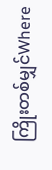ကြိုးတစ်မျှင်Where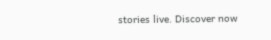stories live. Discover now